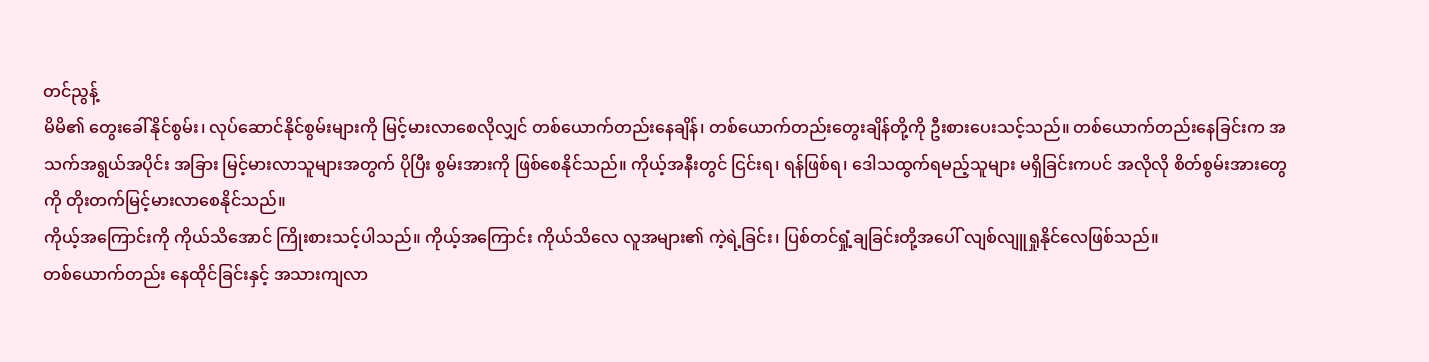တင်ညွန့်
မိမိ၏ တွေးခေါ်နိုင်စွမ်း၊ လုပ်ဆောင်နိုင်စွမ်းများကို မြင့်မားလာစေလိုလျှင် တစ်ယောက်တည်းနေချိန်၊ တစ်ယောက်တည်းတွေးချိန်တို့ကို ဦးစားပေးသင့်သည်။ တစ်ယောက်တည်းနေခြင်းက အသက်အရွယ်အပိုင်း အခြား မြင့်မားလာသူများအတွက် ပိုပြီး စွမ်းအားကို ဖြစ်စေနိုင်သည်။ ကိုယ့်အနီးတွင် ငြင်းရ၊ ရန်ဖြစ်ရ၊ ဒေါသထွက်ရမည့်သူများ မရှိခြင်းကပင် အလိုလို စိတ်စွမ်းအားတွေကို တိုးတက်မြင့်မားလာစေနိုင်သည်။
ကိုယ့်အကြောင်းကို ကိုယ်သိအောင် ကြိုးစားသင့်ပါသည်။ ကိုယ့်အကြောင်း ကိုယ်သိလေ လူအများ၏ ကဲ့ရဲ့ခြင်း၊ ပြစ်တင်ရှုံ့ချခြင်းတို့အပေါ် လျစ်လျူရှုနိုင်လေဖြစ်သည်။
တစ်ယောက်တည်း နေထိုင်ခြင်းနှင့် အသားကျလာ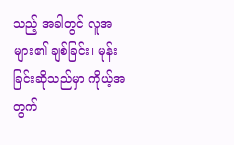သည့် အခါတွင် လူအများ၏ ချစ်ခြင်း၊ မုန်းခြင်းဆိုသည်မှာ ကိုယ့်အတွက်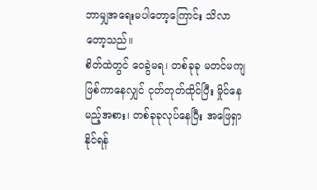ဘာမျှအရေးမပါတော့ကြောင်း သိလာတော့သည်။
စိတ်ထဲတွင် ဝေခွဲမရ၊ တစ်ခုခု မတင်မကျဖြစ်ကာနေလျှင် ငုတ်တုတ်ထိုင်ပြီး မှိုင်နေမည့်အစား၊ တစ်ခုခုလုပ်နေပြီး အဖြေရှာနိုင်ရန်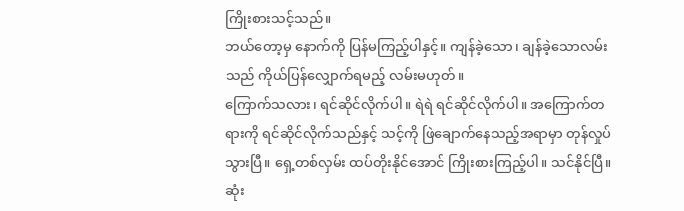ကြိုးစားသင့်သည်။
ဘယ်တော့မှ နောက်ကို ပြန်မကြည့်ပါနှင့်။ ကျန်ခဲ့သော၊ ချန်ခဲ့သောလမ်းသည် ကိုယ်ပြန်လျှောက်ရမည့် လမ်းမဟုတ်။
ကြောက်သလား၊ ရင်ဆိုင်လိုက်ပါ။ ရဲရဲ ရင်ဆိုင်လိုက်ပါ။ အကြောက်တရားကို ရင်ဆိုင်လိုက်သည်နှင့် သင့်ကို ဖြဲချောက်နေသည့်အရာမှာ တုန်လှုပ်သွားပြီ။ ရှေ့တစ်လှမ်း ထပ်တိုးနိုင်အောင် ကြိုးစားကြည့်ပါ။ သင်နိုင်ပြီ။
ဆုံး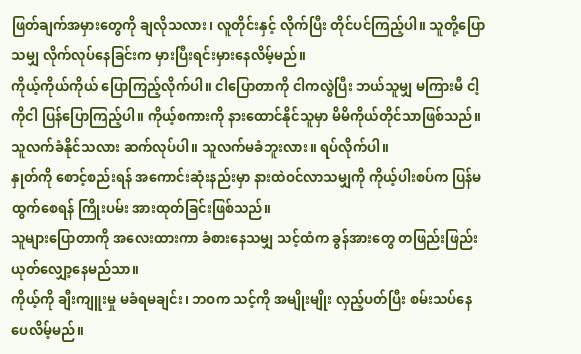ဖြတ်ချက်အမှားတွေကို ချလိုသလား၊ လူတိုင်းနှင့် လိုက်ပြီး တိုင်ပင်ကြည့်ပါ။ သူတို့ပြောသမျှ လိုက်လုပ်နေခြင်းက မှားပြီးရင်းမှားနေလိမ့်မည်။
ကိုယ့်ကိုယ်ကိုယ် ပြောကြည့်လိုက်ပါ။ ငါပြောတာကို ငါကလွဲပြီး ဘယ်သူမျှ မကြားမီ ငါ့ကိုငါ ပြန်ပြောကြည့်ပါ။ ကိုယ့်စကားကို နားထောင်နိုင်သူမှာ မိမိကိုယ်တိုင်သာဖြစ်သည်။ သူလက်ခံနိုင်သလား ဆက်လုပ်ပါ။ သူလက်မခံဘူးလား။ ရပ်လိုက်ပါ။
နှုတ်ကို စောင့်စည်းရန် အကောင်းဆုံးနည်းမှာ နားထဲဝင်လာသမျှကို ကိုယ့်ပါးစပ်က ပြန်မထွက်စေရန် ကြိုးပမ်း အားထုတ်ခြင်းဖြစ်သည်။
သူများပြောတာကို အလေးထားကာ ခံစားနေသမျှ သင့်ထံက ခွန်အားတွေ တဖြည်းဖြည်း ယုတ်လျှော့နေမည်သာ။
ကိုယ့်ကို ချီးကျူးမှု မခံရမချင်း၊ ဘဝက သင့်ကို အမျိုးမျိုး လှည့်ပတ်ပြီး စမ်းသပ်နေပေလိမ့်မည်။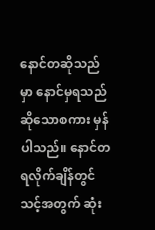နောင်တဆိုသည်မှာ နောင်မှရသည်ဆိုသောစကား မှန်ပါသည်။ နောင်တရလိုက်ချိန်တွင် သင့်အတွက် ဆုံး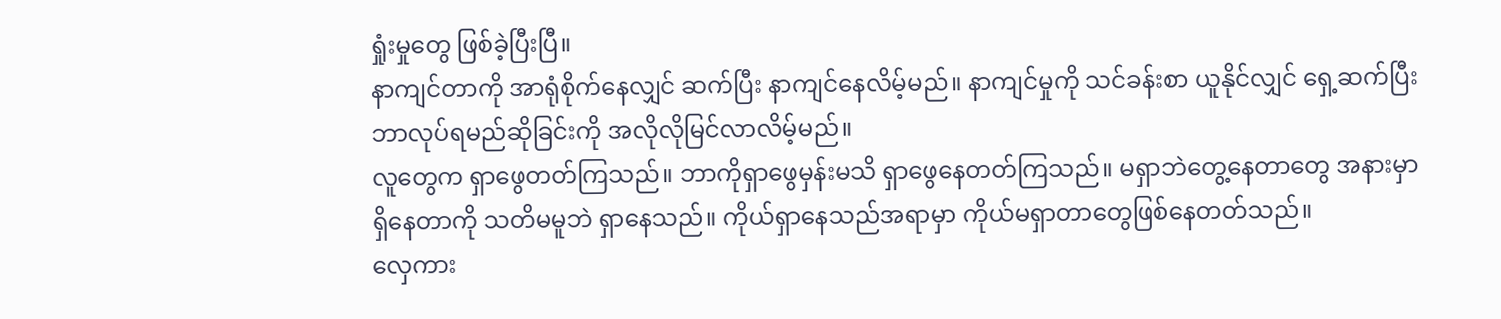ရှုံးမှုတွေ ဖြစ်ခဲ့ပြီးပြီ။
နာကျင်တာကို အာရုံစိုက်နေလျှင် ဆက်ပြီး နာကျင်နေလိမ့်မည်။ နာကျင်မှုကို သင်ခန်းစာ ယူနိုင်လျှင် ရှေ့ဆက်ပြီး ဘာလုပ်ရမည်ဆိုခြင်းကို အလိုလိုမြင်လာလိမ့်မည်။
လူတွေက ရှာဖွေတတ်ကြသည်။ ဘာကိုရှာဖွေမှန်းမသိ ရှာဖွေနေတတ်ကြသည်။ မရှာဘဲတွေ့နေတာတွေ အနားမှာ ရှိနေတာကို သတိမမူဘဲ ရှာနေသည်။ ကိုယ်ရှာနေသည်အရာမှာ ကိုယ်မရှာတာတွေဖြစ်နေတတ်သည်။
လှေကား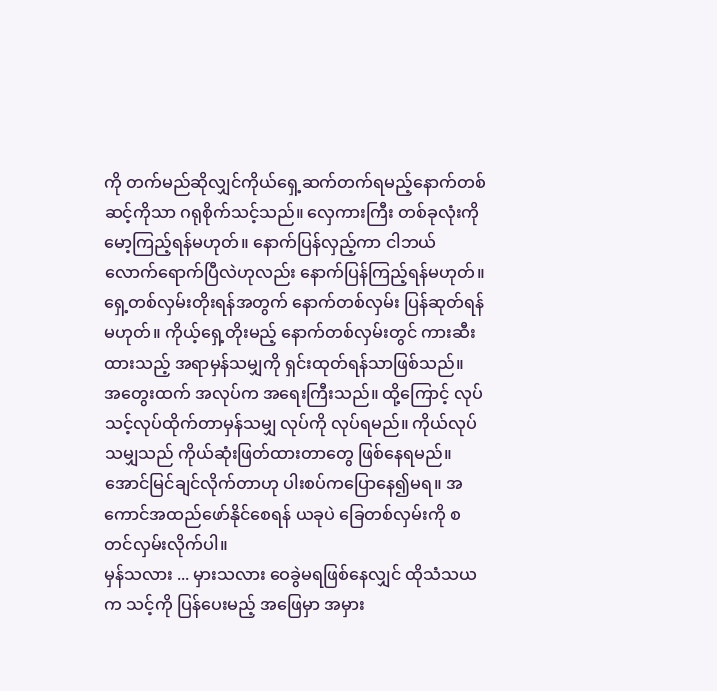ကို တက်မည်ဆိုလျှင်ကိုယ်ရှေ့ဆက်တက်ရမည့်နောက်တစ်ဆင့်ကိုသာ ဂရုစိုက်သင့်သည်။ လှေကားကြီး တစ်ခုလုံးကို မော့ကြည့်ရန်မဟုတ်။ နောက်ပြန်လှည့်ကာ ငါဘယ်လောက်ရောက်ပြီလဲဟုလည်း နောက်ပြန်ကြည့်ရန်မဟုတ်။
ရှေ့တစ်လှမ်းတိုးရန်အတွက် နောက်တစ်လှမ်း ပြန်ဆုတ်ရန်မဟုတ်။ ကိုယ့်ရှေ့တိုးမည့် နောက်တစ်လှမ်းတွင် ကားဆီးထားသည့် အရာမှန်သမျှကို ရှင်းထုတ်ရန်သာဖြစ်သည်။
အတွေးထက် အလုပ်က အရေးကြီးသည်။ ထို့ကြောင့် လုပ်သင့်လုပ်ထိုက်တာမှန်သမျှ လုပ်ကို လုပ်ရမည်။ ကိုယ်လုပ်သမျှသည် ကိုယ်ဆုံးဖြတ်ထားတာတွေ ဖြစ်နေရမည်။
အောင်မြင်ချင်လိုက်တာဟု ပါးစပ်ကပြောနေ၍မရ။ အကောင်အထည်ဖော်နိုင်စေရန် ယခုပဲ ခြေတစ်လှမ်းကို စတင်လှမ်းလိုက်ပါ။
မှန်သလား ... မှားသလား ဝေခွဲမရဖြစ်နေလျှင် ထိုသံသယက သင့်ကို ပြန်ပေးမည့် အဖြေမှာ အမှား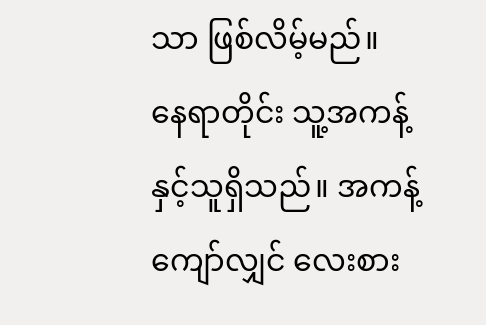သာ ဖြစ်လိမ့်မည်။
နေရာတိုင်း သူ့အကန့်နှင့်သူရှိသည်။ အကန့်ကျော်လျှင် လေးစား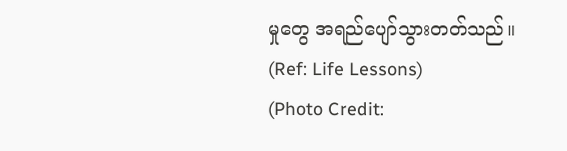မှုတွေ အရည်ပျော်သွားတတ်သည်။
(Ref: Life Lessons)
(Photo Credit: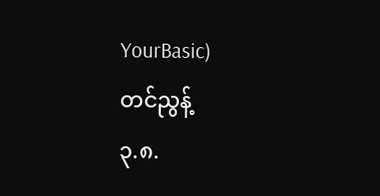YourBasic)
တင်ညွန့်
၃.၈.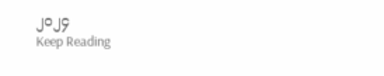၂၀၂၄
Keep Reading